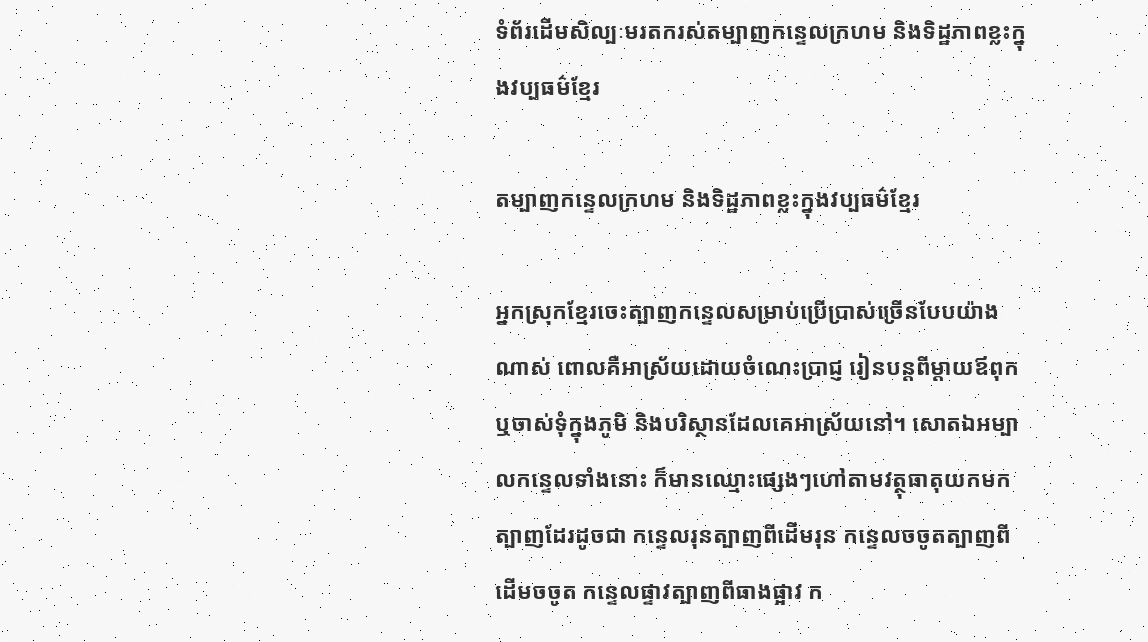ទំព័រដើមសិល្បៈមរតករស់តម្បាញកន្ទេលក្រហម និងទិដ្ឋភាពខ្លះក្នុងវប្បធម៌ខ្មែរ

តម្បាញកន្ទេលក្រហម និងទិដ្ឋភាពខ្លះក្នុងវប្បធម៌ខ្មែរ

អ្នកស្រុកខ្មែរចេះត្បាញកន្ទេលសម្រាប់ប្រើប្រាស់ច្រើនបែបយ៉ាងណាស់ ពោលគឺអាស្រ័យដោយចំណេះប្រាជ្ញ រៀនបន្តពីម្តាយឪពុកឬចាស់ទុំក្នុងភូមិ និងបរិស្ថានដែលគេអាស្រ័យនៅ។ សោតឯអម្បាលកន្ទេលទាំងនោះ ក៏មានឈ្មោះផ្សេងៗហៅតាមវត្ថុធាតុយកមកត្បាញដែរដូចជា កន្ទេលរុនត្បាញពីដើមរុន កន្ទេលចចូតត្បាញពីដើមចចូត កន្ទេលផ្ទាវត្បាញពីធាងផ្អាវ ក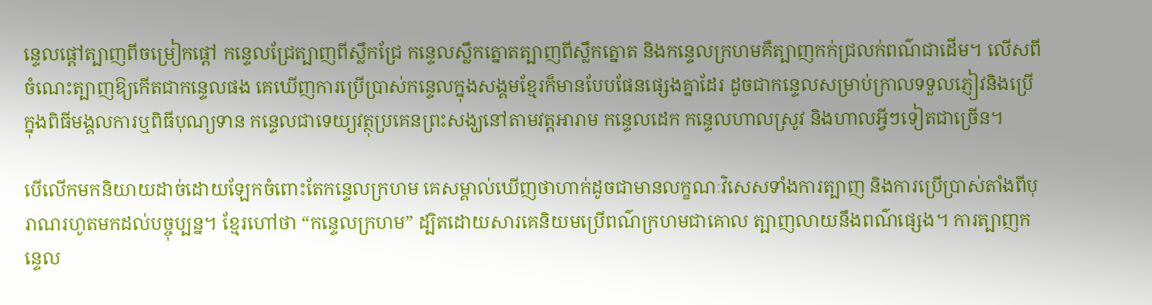ន្ទេលផ្តៅត្បាញពីចម្រៀកផ្តៅ កន្ទេលជ្រែត្បាញពីស្លឹកជ្រែ កន្ទេលស្លឹកត្នោតត្បាញពីស្លឹកត្នោត និងកន្ទេលក្រហមគឺត្បាញកក់ជ្រលក់ពណ៌ជាដើម។ លើសពីចំណេះត្បាញឱ្យកើតជាកន្ទេលផង គេឃើញការប្រើប្រាស់កន្ទេលក្នុងសង្គមខ្មែរក៏មានបែបផែនផ្សេងគ្នាដែរ ដូចជាកន្ទេលសម្រាប់ក្រាលទទួលភ្ញៀវនិងប្រើក្នុងពិធីមង្គលការឬពិធីបុណ្យទាន កន្ទេលជាទេយ្យវត្ថុប្រគេនព្រះសង្ឃនៅតាមវត្តអារាម កន្ទេលដេក កន្ទេលហាលស្រូវ និងហាលអ្វីៗទៀតជាច្រើន។

បើលើកមកនិយាយដាច់ដោយឡែកចំពោះតែកន្ទេលក្រហម គេសម្គាល់ឃើញថាហាក់ដូចជាមានលក្ខណៈវិសេសទាំងការត្បាញ និងការប្រើប្រាស់តាំងពីបុរាណរហូតមកដល់បច្ចុប្បន្ន។ ខ្មែរហៅថា “កន្ទេលក្រហម” ដ្បិតដោយសារគេនិយមប្រើពណ៌ក្រហមជាគោល ត្បាញលាយនឹងពណ៌ផ្សេង។ ការត្បាញកន្ទេល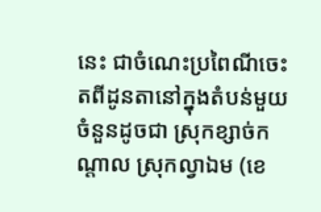នេះ ជាចំណេះប្រពៃណីចេះតពីដូនតានៅក្នុងតំបន់មួយចំនួនដូចជា ស្រុកខ្សាច់កណ្តាល ស្រុកល្វាឯម (ខេ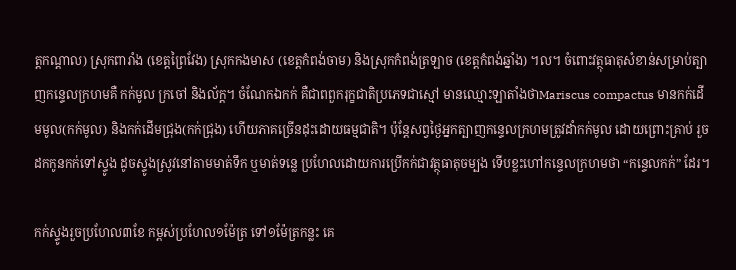ត្តកណ្តាល) ស្រុកពារាំង (ខេត្តព្រៃវែង) ស្រុកកងមាស (ខេត្តកំពង់ចាម) និងស្រុកកំពង់ត្រឡាច (ខេត្តកំពង់ឆ្នាំង) ។ល។ ចំពោះវត្ថុធាតុសំខាន់សម្រាប់ត្បាញកន្ទេលក្រហមគឺ កក់មូល ក្រចៅ និងល័ក្ត។ ចំណែកឯកក់ គឺជាពពួករុក្ខជាតិប្រភេទជាស្មៅ មានឈ្មោះឡាតាំងថាMariscus compactus មានកក់ដើមមូល(កក់មូល) និងកក់ដើមជ្រុង(កក់ជ្រុង) ហើយភាគច្រើនដុះដោយធម្មជាតិ។ ប៉ុន្តែសព្វថ្ងៃអ្នកត្បាញកន្ទេលក្រហមត្រូវដាំកក់មូល ដោយព្រោះគ្រាប់ រួចដកកូនកក់ទៅស្ទូង ដូចស្ទូងស្រូវនៅតាមមាត់ទឹក ឬមាត់ទន្លេ ប្រហែលដោយការប្រើកក់ជាវត្ថុធាតុចម្បង ទើបខ្លះហៅកន្ទេលក្រហមថា “កន្ទេលកក់” ដែរ។

កក់ស្ទូងរួចប្រហែល៣ខែ កម្ពស់ប្រហែល១ម៉ែត្រ ទៅ១ម៉ែត្រកន្លះ គេ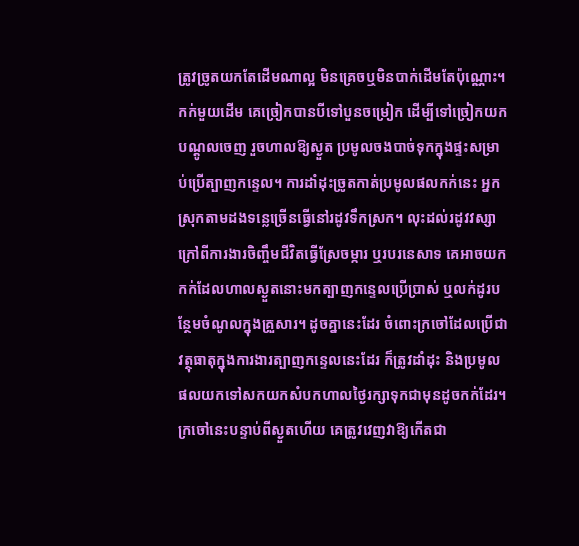ត្រូវច្រូតយកតែដើមណាល្អ មិនគ្រេចឬមិនបាក់ដើមតែប៉ុណ្ណោះ។ កក់មួយដើម គេច្រៀកបានបីទៅបួនចម្រៀក ដើម្បីទៅច្រៀកយកបណ្តូលចេញ រួចហាលឱ្យស្ងួត ប្រមូលចងបាច់ទុកក្នុងផ្ទះសម្រាប់ប្រើត្បាញកន្ទេល។ ការដាំដុះច្រូតកាត់ប្រមូលផលកក់នេះ អ្នកស្រុកតាមដងទន្លេច្រើនធ្វើនៅរដូវទឹកស្រក។ លុះដល់រដូវវស្សា ក្រៅពីការងារចិញ្ចឹមជីវិតធ្វើស្រែចម្ការ ឬរបរនេសាទ គេអាចយកកក់ដែលហាលស្ងួតនោះមកត្បាញកន្ទេលប្រើប្រាស់ ឬលក់ដូរបន្ថែមចំណូលក្នុងគ្រួសារ។ ដូចគ្នានេះដែរ ចំពោះក្រចៅដែលប្រើជាវត្ថុធាតុក្នុងការងារត្បាញកន្ទេលនេះដែរ ក៏ត្រូវដាំដុះ និងប្រមូលផលយកទៅសកយកសំបកហាលថ្ងៃរក្សាទុកជាមុនដូចកក់ដែរ។ ក្រចៅនេះបន្ទាប់ពីស្ងួតហើយ គេត្រូវវេញវាឱ្យកើតជា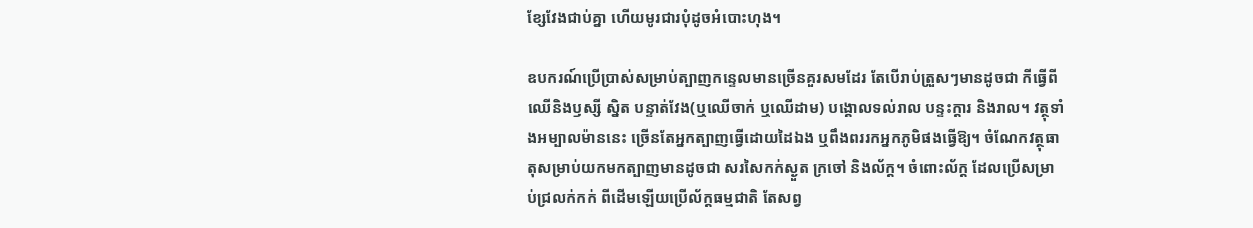ខ្សែវែងជាប់គ្នា ហើយមូរជារបុំដូចអំបោះហុង។

ឧបករណ៍ប្រើប្រាស់សម្រាប់ត្បាញកន្ទេលមានច្រើនគួរសមដែរ តែបើរាប់ត្រួសៗមានដូចជា កីធ្វើពីឈើនិងឫស្សី ស្និត បន្ទាត់វែង(ឬឈើចាក់ ឬឈើដាម) បង្គោលទល់រាល បន្ទះក្ដារ និងរាល។ វត្ថុទាំងអម្បាលម៉ាននេះ ច្រើនតែអ្នកត្បាញធ្វើដោយដៃឯង ឬពឹងពររកអ្នកភូមិផងធ្វើឱ្យ។ ចំណែកវត្ថុធាតុសម្រាប់យកមកត្បាញមានដូចជា សរសៃកក់ស្ងួត ក្រចៅ និងល័ក្ដ។ ចំពោះល័ក្ត ដែលប្រើសម្រាប់ជ្រលក់កក់ ពីដើមឡើយប្រើល័ក្ដធម្មជាតិ តែសព្វ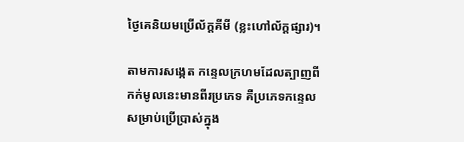ថ្ងៃគេនិយមប្រើល័ក្ដគីមី (ខ្លះហៅល័ក្តផ្សារ)។

តាមការសង្កេត កន្ទេលក្រហមដែលត្បាញពីកក់មូលនេះមានពីរប្រភេទ គឺប្រភេទកន្ទេលសម្រាប់ប្រើប្រាស់ក្នុង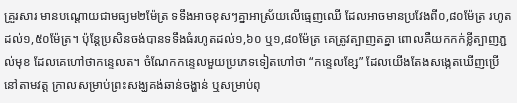គ្រួរសារ មានបណ្ដោយជាមធ្យម២ម៉ែត្រ ទទឹងអាចខុសៗគ្នាអាស្រ័យលើធ្មេញឈើ ដែលអាចមានប្រវែងពី០,៨០ម៉ែត្រ រហូតដល់១,៥០ម៉ែត្រ។ ប៉ុន្តែប្រសិនចង់បានទទឹងធំរហូតដល់១,៦០ ឬ១,៨០ម៉ែត្រ គេត្រូវត្បាញតគ្នា ពោលគឺយកកក់ខ្លីត្បាញភ្ជល់មុខ ដែលគេហៅថាកន្ទេលត។ ចំណែកកន្ទេលមួយប្រភេទទៀតហៅថា “កន្ទេលខ្សែ” ដែលយើងតែងសង្កេតឃើញប្រើនៅតាមវត្ត ក្រាលសម្រាប់ព្រះសង្ឃគង់ឆាន់ចង្ហាន់ ឬសម្រាប់ពុ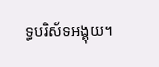ទ្ធបរិស័ទអង្គុយ។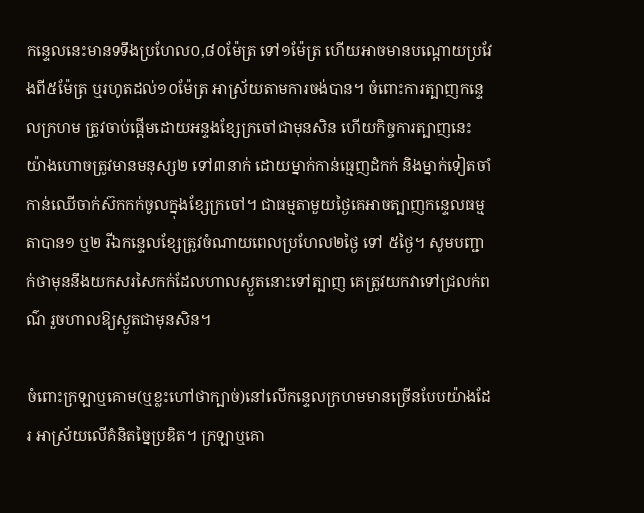កន្ទេលនេះមានទទឹងប្រហែល០,៨០ម៉ែត្រ ទៅ១ម៉ែត្រ ហើយអាចមានបណ្ដោយប្រវែងពី៥ម៉ែត្រ ឬរហូតដល់១០ម៉ែត្រ អាស្រ័យតាមការចង់បាន។ ចំពោះការត្បាញកន្ទេលក្រហម ត្រូវចាប់ផ្តើមដោយអន្ទងខ្សែក្រចៅជាមុនសិន ហើយកិច្ចការត្បាញនេះ យ៉ាងហោចត្រូវមានមនុស្ស២ ទៅ៣នាក់ ដោយម្នាក់កាន់ធ្មេញដំកក់ និងម្នាក់ទៀតចាំកាន់ឈើចាក់ស៊កកក់ចូលក្នុងខ្សែក្រចៅ។ ជាធម្មតាមួយថ្ងៃគេអាចត្បាញកន្ទេលធម្មតាបាន១ ឬ២ រីឯកន្ទេលខ្សែត្រូវចំណាយពេលប្រហែល២ថ្ងៃ ទៅ ៥ថ្ងៃ។ សូមបញ្ជាក់ថាមុននឹងយកសរសៃកក់ដែលហាលស្ងួតនោះទៅត្បាញ គេត្រូវយកវាទៅជ្រលក់ពណ៌ រួចហាលឱ្យស្ងួតជាមុនសិន។

ចំពោះក្រឡាឬគោម(ឬខ្លះហៅថាក្បាច់)នៅលើកន្ទេលក្រហមមានច្រើនបែបយ៉ាងដែរ អាស្រ័យលើគំនិតច្នៃប្រឌិត។ ក្រឡាឬគោ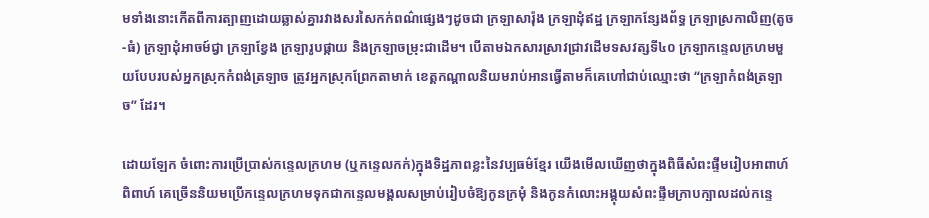មទាំងនោះកើតពីការត្បាញដោយឆ្លាស់គ្នារវាងសរសៃកក់ពណ៌ផ្សេងៗដូចជា ក្រឡាសារ៉ុង ក្រឡាដុំឥដ្ឋ ក្រឡាកន្សែងព័ទ្ធ ក្រឡាស្រកាលិញ(តូច-ធំ) ក្រឡាដុំអាចម៍ជ្វា ក្រឡាខ្វែង ក្រឡារូបផ្កាយ និងក្រឡាចម្រុះជាដើម។ បើតាមឯកសារស្រាវជ្រាវដើមទសវត្សទី៤០ ក្រឡាកន្ទេលក្រហមមួយបែបរបស់អ្នកស្រុកកំពង់ត្រឡាច ត្រូវអ្នកស្រុកព្រែកតាមាក់ ខេត្តកណ្តាលនិយមរាប់អានធ្វើតាមក៏គេហៅជាប់ឈ្មោះថា “ក្រឡាកំពង់ត្រឡាច” ដែរ។

ដោយឡែក ចំពោះការប្រើប្រាស់កន្ទេលក្រហម (ឬកន្ទេលកក់)ក្នុងទិដ្ឋភាពខ្លះនៃវប្បធម៌ខ្មែរ យើងមើលឃើញថាក្នុងពិធីសំពះផ្ទឹមរៀបអាពាហ៍ពិពាហ៍ គេច្រើននិយមប្រើកន្ទេលក្រហមទុកជាកន្ទេលមង្គលសម្រាប់រៀបចំឱ្យកូនក្រមុំ និងកូនកំលោះអង្គុយសំពះផ្ទឹមក្រាបក្បាលដល់កន្ទេ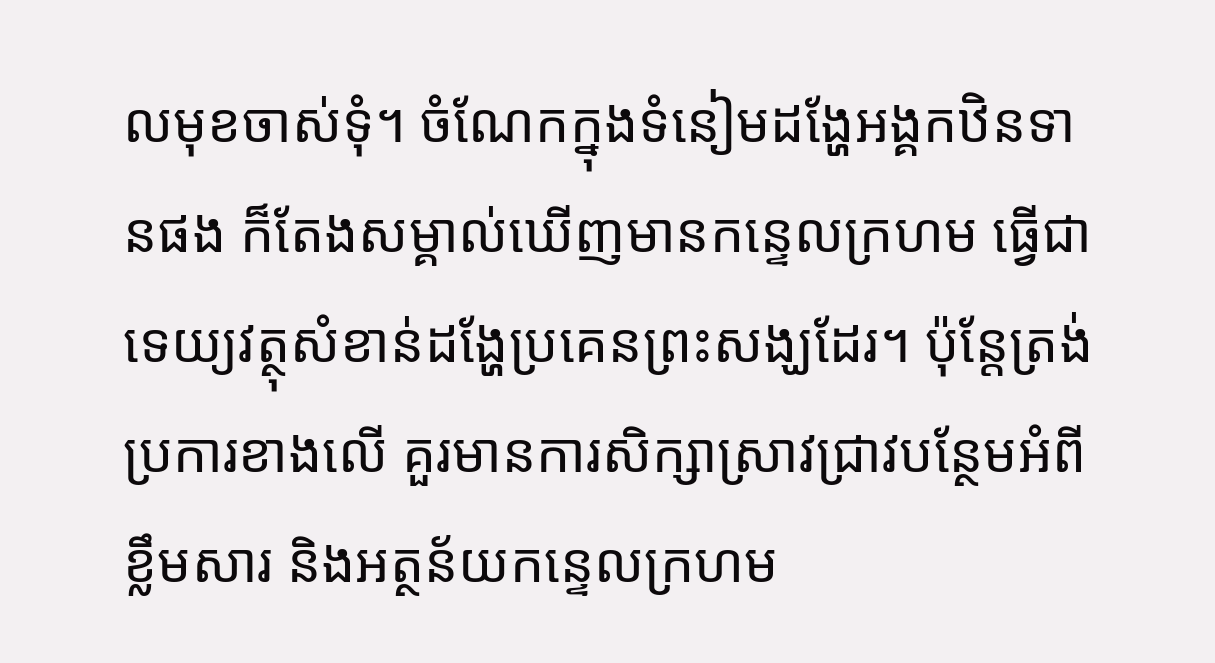លមុខចាស់ទុំ។ ចំណែកក្នុងទំនៀមដង្ហែអង្គកឋិនទានផង ក៏តែងសម្គាល់ឃើញមានកន្ទេលក្រហម ធ្វើជាទេយ្យវត្ថុសំខាន់ដង្ហែប្រគេនព្រះសង្ឃដែរ។ ប៉ុន្តែត្រង់ប្រការខាងលើ គួរមានការសិក្សាស្រាវជ្រាវបន្ថែមអំពីខ្លឹមសារ និងអត្ថន័យកន្ទេលក្រហម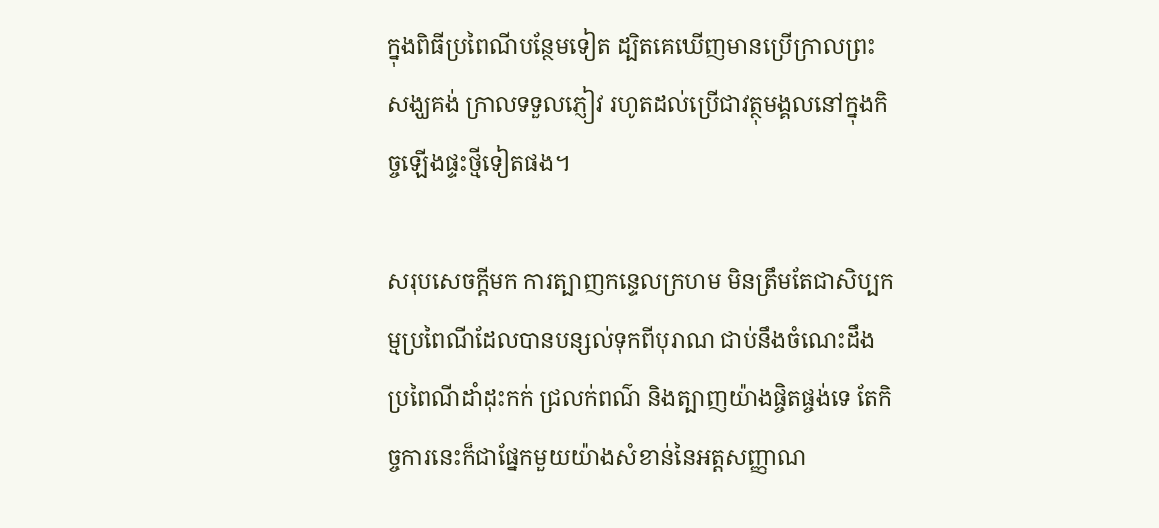ក្នុងពិធីប្រពៃណីបន្ថែមទៀត ដ្បិតគេឃើញមានប្រើក្រាលព្រះសង្ឃគង់ ក្រាលទទួលភ្ញៀវ រហូតដល់ប្រើជាវត្ថុមង្គលនៅក្នុងកិច្ចឡើងផ្ទះថ្មីទៀតផង។

សរុបសេចក្តីមក ការត្បាញកន្ទេលក្រហម មិនត្រឹមតែជាសិប្បកម្មប្រពៃណីដែលបានបន្សល់ទុកពីបុរាណ ជាប់នឹងចំណេះដឹងប្រពៃណីដាំដុះកក់ ជ្រលក់ពណ៌ និងត្បាញយ៉ាងផ្ចិតផ្ចង់ទេ តែកិច្ចការនេះក៏ជាផ្នែកមួយយ៉ាងសំខាន់នៃអត្តសញ្ញាណ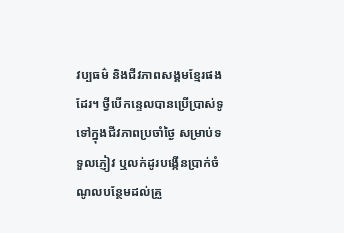វប្បធម៌ និងជីវភាពសង្គមខ្មែរផងដែរ។ ថ្វីបើកន្ទេលបានប្រើប្រាស់ទូទៅក្នុងជីវភាពប្រចាំថ្ងៃ សម្រាប់ទទួលភ្ញៀវ ឬលក់ដូរបង្កើនប្រាក់ចំណូលបន្ថែមដល់គ្រួ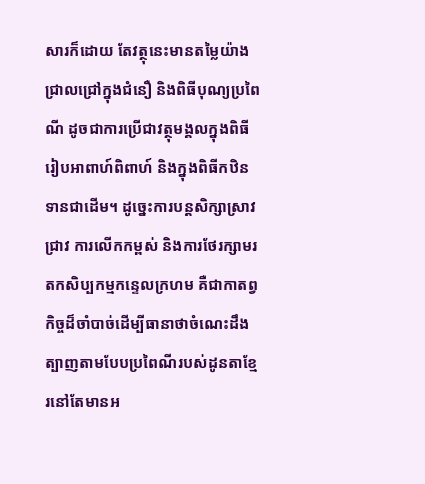សារក៏ដោយ តែវត្ថុនេះមានតម្លៃយ៉ាងជ្រាលជ្រៅក្នុងជំនឿ និងពិធីបុណ្យប្រពៃណី ដូចជាការប្រើជាវត្ថុមង្គលក្នុងពិធីរៀបអាពាហ៍ពិពាហ៍ និងក្នុងពិធីកឋិនទានជាដើម។ ដូច្នេះការបន្តសិក្សាស្រាវជ្រាវ ការលើកកម្ពស់ និងការថែរក្សាមរតកសិប្បកម្មកន្ទេលក្រហម គឺជាកាតព្វកិច្ចដ៏ចាំបាច់ដើម្បីធានាថាចំណេះដឹងត្បាញតាមបែបប្រពៃណីរបស់ដូនតាខ្មែរនៅតែមានអ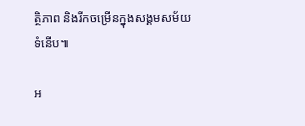ត្ថិភាព និងរីកចម្រើនក្នុងសង្គមសម័យទំនើប៕

អ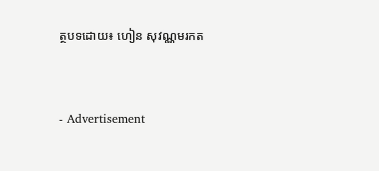ត្ថបទដោយ៖ ហៀន សុវណ្ណមរកត


- Advertisement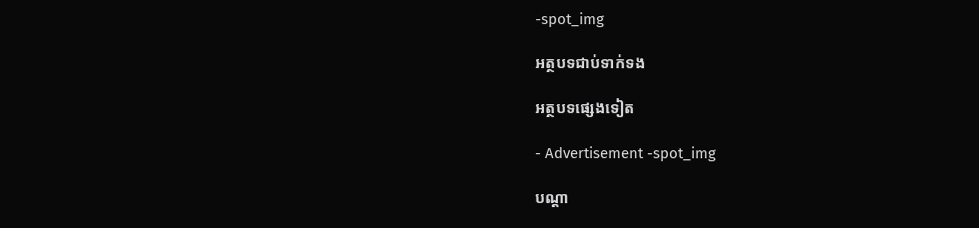-spot_img

អត្ថបទជាប់ទាក់ទង

អត្ថបទផ្សេងទៀត

- Advertisement -spot_img

បណ្ដា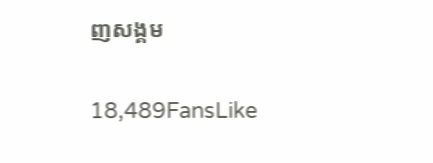ញសង្គម

18,489FansLike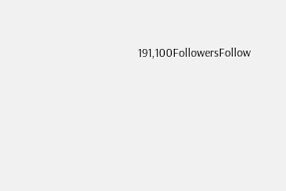191,100FollowersFollow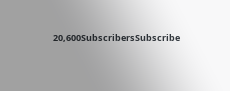20,600SubscribersSubscribe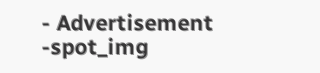- Advertisement -spot_img